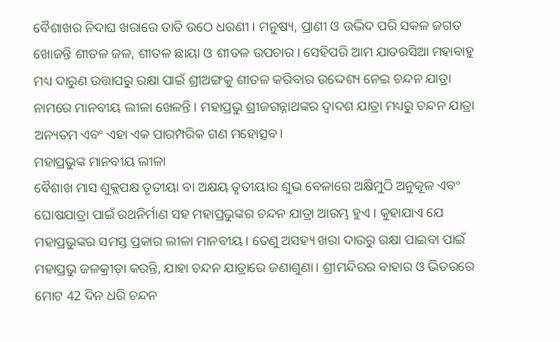ବୈଶାଖର ନିଦାଘ ଖରାରେ ତାତି ଉଠେ ଧରଣୀ। ମନୁଷ୍ୟ, ପ୍ରାଣୀ ଓ ଉଦ୍ଭିଦ ପରି ସକଳ ଜଗତ ଖୋଜନ୍ତି ଶୀତଳ ଜଳ, ଶୀତଳ ଛାୟା ଓ ଶୀତଳ ଉପଚାର। ସେହିପରି ଆମ ଯାତରସିଆ ମହାବାହୁ ମଧ୍ୟ ଦାରୁଣ ଉତ୍ତାପରୁ ରକ୍ଷା ପାଇଁ ଶ୍ରୀଅଙ୍ଗକୁ ଶୀତଳ କରିବାର ଉଦ୍ଦେଶ୍ୟ ନେଇ ଚନ୍ଦନ ଯାତ୍ରା ନାମରେ ମାନବୀୟ ଲୀଳା ଖେଳନ୍ତି । ମହାପ୍ରଭୁ ଶ୍ରୀଜଗନ୍ନାଥଙ୍କର ଦ୍ବାଦଶ ଯାତ୍ରା ମଧ୍ୟରୁ ଚନ୍ଦନ ଯାତ୍ରା ଅନ୍ୟତମ ଏବଂ ଏହା ଏକ ପାରମ୍ପରିକ ଗଣ ମହୋତ୍ସବ।
ମହାପ୍ରଭୁଙ୍କ ମାନବୀୟ ଲୀଳା
ବୈଶାଖ ମାସ ଶୁକ୍ଲପକ୍ଷ ତୃତୀୟା ବା ଅକ୍ଷୟ ତୃତୀୟାର ଶୁଭ ବେଳାରେ ଅକ୍ଷିମୁଠି ଅନୁକୂଳ ଏବଂ ଘୋଷଯାତ୍ରା ପାଇଁ ରଥନିର୍ମାଣ ସହ ମହାପ୍ରଭୁଙ୍କର ଚନ୍ଦନ ଯାତ୍ରା ଆରମ୍ଭ ହୁଏ। କୁହାଯାଏ ଯେ ମହାପ୍ରଭୁଙ୍କର ସମସ୍ତ ପ୍ରକାର ଲୀଳା ମାନବୀୟ । ତେଣୁ ଅସହ୍ୟ ଖରା ଦାଉରୁ ରକ୍ଷା ପାଇବା ପାଇଁ ମହାପ୍ରଭୁ ଜଳକ୍ରୀଡ଼ା କରନ୍ତି, ଯାହା ଚନ୍ଦନ ଯାତ୍ରାରେ ଜଣାଶୁଣା। ଶ୍ରୀମନ୍ଦିରର ବାହାର ଓ ଭିତରରେ ମୋଟ 42 ଦିନ ଧରି ଚନ୍ଦନ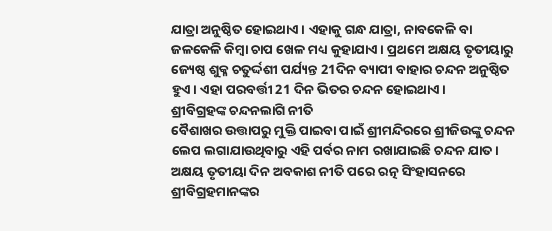ଯାତ୍ରା ଅନୁଷ୍ଠିତ ହୋଇଥାଏ। ଏହାକୁ ଗନ୍ଧ ଯାତ୍ରା, ନାବକେଳି ବା ଜଳକେଳି କିମ୍ବା ଚାପ ଖେଳ ମଧ୍ୟ କୁହାଯାଏ। ପ୍ରଥମେ ଅକ୍ଷୟ ତୃତୀୟାରୁ ଜ୍ୟେଷ୍ଠ ଶୁକ୍ଳ ଚତୁର୍ଦ୍ଦଶୀ ପର୍ଯ୍ୟନ୍ତ 21ଦିନ ବ୍ୟାପୀ ବାହାର ଚନ୍ଦନ ଅନୁଷ୍ଠିତ ହୁଏ। ଏହା ପରବର୍ତ୍ତୀ 21 ଦିନ ଭିତର ଚନ୍ଦନ ହୋଇଥାଏ।
ଶ୍ରୀବିଗ୍ରହଙ୍କ ଚନ୍ଦନଲାଗି ନୀତି
ବୈଶାଖର ଉତ୍ତାପରୁ ମୁକ୍ତି ପାଇବା ପାଇଁ ଶ୍ରୀମନ୍ଦିରରେ ଶ୍ରୀଜିଉଙ୍କୁ ଚନ୍ଦନ ଲେପ ଲଗାଯାଉଥିବାରୁ ଏହି ପର୍ବର ନାମ ରଖାଯାଇଛି ଚନ୍ଦନ ଯାତ। ଅକ୍ଷୟ ତୃତୀୟା ଦିନ ଅବକାଶ ନୀତି ପରେ ରତ୍ନ ସିଂହାସନରେ ଶ୍ରୀବିଗ୍ରହମାନଙ୍କର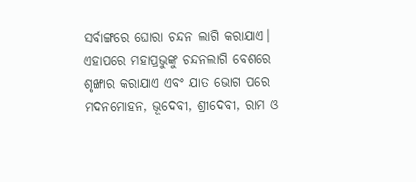ସର୍ବାଙ୍ଗରେ ଘୋରା ଚନ୍ଦନ ଲାଗି କରାଯାଏ। ଏହାପରେ ମହାପ୍ରଭୁଙ୍କୁ ଚନ୍ଦନଲାଗି ବେଶରେ ଶୃଙ୍ଖାର କରାଯାଏ ଏବଂ ଯାତ ଭୋଗ ପରେ ମଦନମୋହନ, ଭୂଦେବୀ, ଶ୍ରୀଦେବୀ, ରାମ ଓ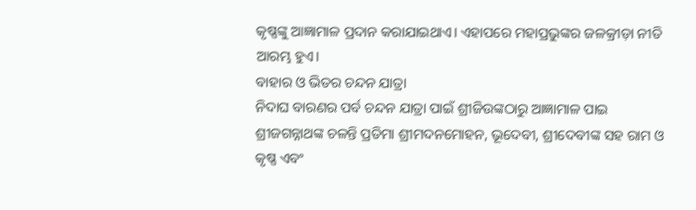କୃଷ୍ଣଙ୍କୁ ଆଜ୍ଞାମାଳ ପ୍ରଦାନ କରାଯାଇଥାଏ। ଏହାପରେ ମହାପ୍ରଭୁଙ୍କର ଜଳକ୍ରୀଡ଼ା ନୀତି ଆରମ୍ଭ ହୁଏ।
ବାହାର ଓ ଭିତର ଚନ୍ଦନ ଯାତ୍ରା
ନିଦାଘ ବାରଣର ପର୍ବ ଚନ୍ଦନ ଯାତ୍ରା ପାଇଁ ଶ୍ରୀଜିଉଙ୍କଠାରୁ ଆଜ୍ଞାମାଳ ପାଇ ଶ୍ରୀଜଗନ୍ନାଥଙ୍କ ଚଳନ୍ତି ପ୍ରତିମା ଶ୍ରୀମଦନମୋହନ, ଭୂଦେବୀ, ଶ୍ରୀଦେବୀଙ୍କ ସହ ରାମ ଓ କୃଷ୍ଣ ଏବଂ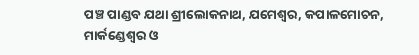ପଞ୍ଚ ପାଣ୍ଡବ ଯଥା ଶ୍ରୀଲୋକନାଥ, ଯମେଶ୍ବର, କପାଳମୋଚନ, ମାର୍କଣ୍ଡେଶ୍ବର ଓ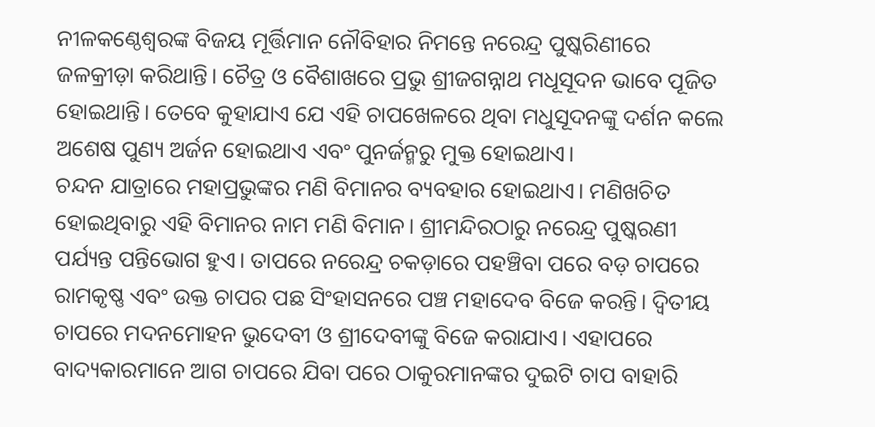ନୀଳକଣ୍ଠେଶ୍ବରଙ୍କ ବିଜୟ ମୂର୍ତ୍ତିମାନ ନୌବିହାର ନିମନ୍ତେ ନରେନ୍ଦ୍ର ପୁଷ୍କରିଣୀରେ ଜଳକ୍ରୀଡ଼ା କରିଥାନ୍ତି। ଚୈତ୍ର ଓ ବୈଶାଖରେ ପ୍ରଭୁ ଶ୍ରୀଜଗନ୍ନାଥ ମଧୂସୂଦନ ଭାବେ ପୂଜିତ ହୋଇଥାନ୍ତି। ତେବେ କୁହାଯାଏ ଯେ ଏହି ଚାପଖେଳରେ ଥିବା ମଧୁସୂଦନଙ୍କୁ ଦର୍ଶନ କଲେ ଅଶେଷ ପୁଣ୍ୟ ଅର୍ଜନ ହୋଇଥାଏ ଏବଂ ପୁନର୍ଜନ୍ମରୁ ମୁକ୍ତ ହୋଇଥାଏ।
ଚନ୍ଦନ ଯାତ୍ରାରେ ମହାପ୍ରଭୁଙ୍କର ମଣି ବିମାନର ବ୍ୟବହାର ହୋଇଥାଏ। ମଣିଖଚିତ ହୋଇଥିବାରୁ ଏହି ବିମାନର ନାମ ମଣି ବିମାନ। ଶ୍ରୀମନ୍ଦିରଠାରୁ ନରେନ୍ଦ୍ର ପୁଷ୍କରଣୀ ପର୍ଯ୍ୟନ୍ତ ପନ୍ତିଭୋଗ ହୁଏ। ତାପରେ ନରେନ୍ଦ୍ର ଚକଡ଼ାରେ ପହଞ୍ଚିବା ପରେ ବଡ଼ ଚାପରେ ରାମକୃଷ୍ଣ ଏବଂ ଉକ୍ତ ଚାପର ପଛ ସିଂହାସନରେ ପଞ୍ଚ ମହାଦେବ ବିଜେ କରନ୍ତି। ଦ୍ବିତୀୟ ଚାପରେ ମଦନମୋହନ ଭୁଦେବୀ ଓ ଶ୍ରୀଦେବୀଙ୍କୁ ବିଜେ କରାଯାଏ। ଏହାପରେ ବାଦ୍ୟକାରମାନେ ଆଗ ଚାପରେ ଯିବା ପରେ ଠାକୁରମାନଙ୍କର ଦୁଇଟି ଚାପ ବାହାରି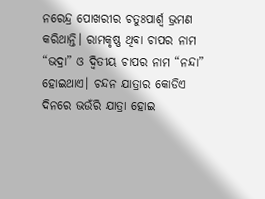ନରେନ୍ଦ୍ର ପୋଖରୀର ଚତୁଃପାର୍ଶ୍ବ ଭ୍ରମଣ କରିଥାନ୍ତି। ରାମକୃଷ୍ଣ ଥିବା ଚାପର ନାମ “ଭଦ୍ରା” ଓ ଦ୍ବିତୀୟ ଚାପର ନାମ “ନନ୍ଦା” ହୋଇଥାଏ। ଚନ୍ଦନ ଯାତ୍ରାର କୋଡିଏ ଦିନରେ ଭଉଁରି ଯାତ୍ରା ହୋଇ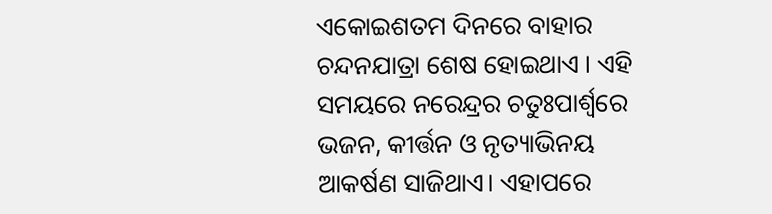ଏକୋଇଶତମ ଦିନରେ ବାହାର ଚନ୍ଦନଯାତ୍ରା ଶେଷ ହୋଇଥାଏ । ଏହି ସମୟରେ ନରେନ୍ଦ୍ରର ଚତୁଃପାର୍ଶ୍ବରେ ଭଜନ, କୀର୍ତ୍ତନ ଓ ନୃତ୍ୟାଭିନୟ ଆକର୍ଷଣ ସାଜିଥାଏ। ଏହାପରେ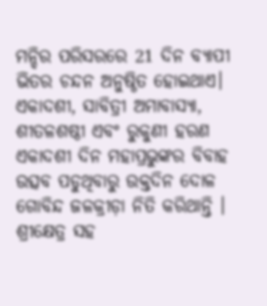ମନ୍ଦିର ପରିସରରେ 21 ଦିନ ବ୍ୟାପୀ ଭିତର ଚନ୍ଦନ ଅନୁଷ୍ଠିତ ହୋଇଥାଏ। ଏକାଦଶୀ, ସାବିତ୍ରୀ ଅମାବାସ୍ୟା, ଶୀତଳଶଷ୍ଠୀ ଏବଂ ରୁକୁଣୀ ହରଣ ଏକାଦଶୀ ଦିନ ମହାପ୍ରଭୁଙ୍କର ବିବାହ ଉତ୍ସବ ପଡୁଥିବାରୁ ଉକ୍ତଦିନ ଦୋଳ ଗୋବିନ୍ଦ ଜଳକ୍ରୀଡ଼ା ନିତି କରିଥାନ୍ତି ।
ଶ୍ରୀକ୍ଷେତ୍ର ସହ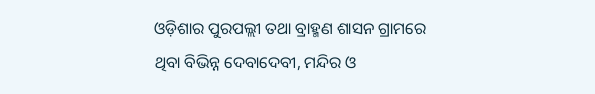ଓଡ଼ିଶାର ପୁରପଲ୍ଲୀ ତଥା ବ୍ରାହ୍ମଣ ଶାସନ ଗ୍ରାମରେ ଥିବା ବିଭିନ୍ନ ଦେବାଦେବୀ, ମନ୍ଦିର ଓ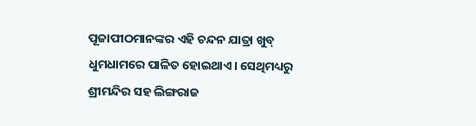ପୂଜାପୀଠମାନଙ୍କର ଏହି ଚନ୍ଦନ ଯାତ୍ରା ଖୁବ୍ ଧୁମଧାମରେ ପାଳିତ ହୋଇଥାଏ। ସେଥିମଧ୍ୟରୁ ଶ୍ରୀମନ୍ଦିର ସହ ଲିଙ୍ଗରାଜ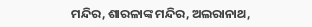ମନ୍ଦିର, ଶାରଳାଙ୍କ ମନ୍ଦିର, ଅଲରାନାଥ,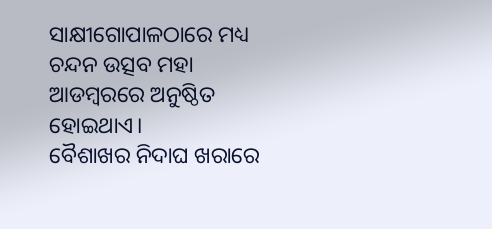ସାକ୍ଷୀଗୋପାଳଠାରେ ମଧ୍ୟ ଚନ୍ଦନ ଉତ୍ସବ ମହା ଆଡମ୍ବରରେ ଅନୁଷ୍ଠିତ ହୋଇଥାଏ।
ବୈଶାଖର ନିଦାଘ ଖରାରେ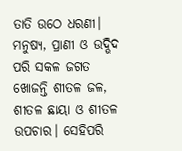ତାତି ଉଠେ ଧରଣୀ। ମନୁଷ୍ୟ, ପ୍ରାଣୀ ଓ ଉଦ୍ଭିଦ ପରି ସକଳ ଜଗତ ଖୋଜନ୍ତି ଶୀତଳ ଜଳ, ଶୀତଳ ଛାୟା ଓ ଶୀତଳ ଉପଚାର। ସେହିପରି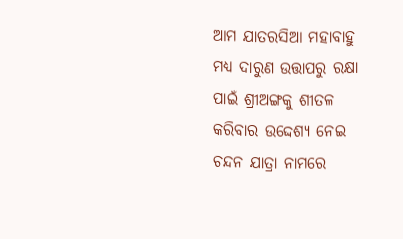ଆମ ଯାତରସିଆ ମହାବାହୁ ମଧ୍ୟ ଦାରୁଣ ଉତ୍ତାପରୁ ରକ୍ଷା ପାଇଁ ଶ୍ରୀଅଙ୍ଗକୁ ଶୀତଳ କରିବାର ଉଦ୍ଦେଶ୍ୟ ନେଇ ଚନ୍ଦନ ଯାତ୍ରା ନାମରେ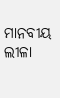ମାନବୀୟ ଲୀଳା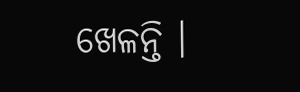ଖେଳନ୍ତି ।